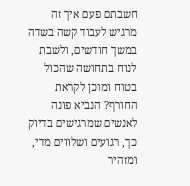חשבתם פעם איך זה מרגיש לעבוד קשה בשדה במשך חודשים, ולשבת לנוח בתחושה שהכול בטוח ומוכן לקראת החורף? הנביא פונה לאנשים שמרגישים בדיוק כך, רגועים ושלווים מדי, ומזהיר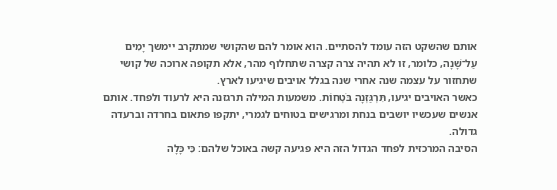אותם שהשקט הזה עומד להסתיים. הוא אומר להם שהקושי שמתקרב יימשך יָמִים עַל־שָׁנָה, כלומר, זו לא תהיה צרה קצרה שתחלוף מהר, אלא תקופה ארוכה של קושי שתחזור על עצמה שנה אחרי שנה בגלל אויבים שיגיעו לארץ.
כאשר האויבים יגיעו, תִּרְגַּזְנָה בֹּטְחוֹת. משמעות המילה תרגזנה היא לרעוד ולפחד. אותם אנשים שעכשיו יושבים בנחת ומרגישים בטוחים לגמרי, יתקפו פתאום בחרדה וברעדה גדולה.
הסיבה המרכזית לפחד הגדול הזה היא פגיעה קשה באוכל שלהם: כִּי כָּלָה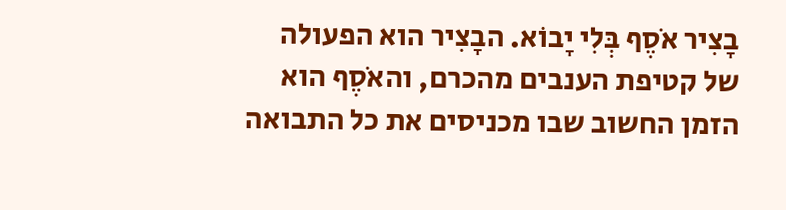בָצִיר אֹסֶף בְּלִי יָבוֹא. הבָצִיר הוא הפעולה של קטיפת הענבים מהכרם, והאֹסֶף הוא הזמן החשוב שבו מכניסים את כל התבואה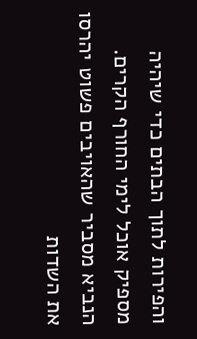והפירות לתוך הבתים כדי שיהיה מספיק אוכל לימי החורף הקרים. הנביא מסביר שהאויבים פשוט יהרסו את השדות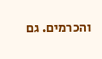והכרמים. גם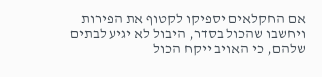אם החקלאים יספיקו לקטוף את הפירות ויחשבו שהכול בסדר, היבול לא יגיע לבתים שלהם, כי האויב ייקח הכול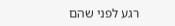רגע לפני שהם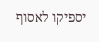יספיקו לאסוף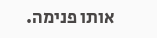אותו פנימה.